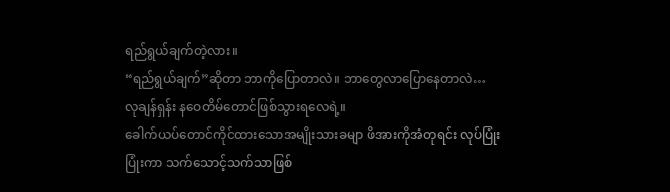ရည်ရွယ်ချက်တဲ့လား။
“ရည်ရွယ်ချက်”ဆိုတာ ဘာကိုပြောတာလဲ။ ဘာတွေလာပြောနေတာလဲ…
လုချန်ရှန်း နဝေတိမ်တောင်ဖြစ်သွားရလေရဲ့။
ခေါက်ယပ်တောင်ကိုင်ထားသောအမျိုးသားခမျာ ဖိအားကိုအံတုရင်း လုပ်ပြုံးပြုံးကာ သက်သောင့်သက်သာဖြစ်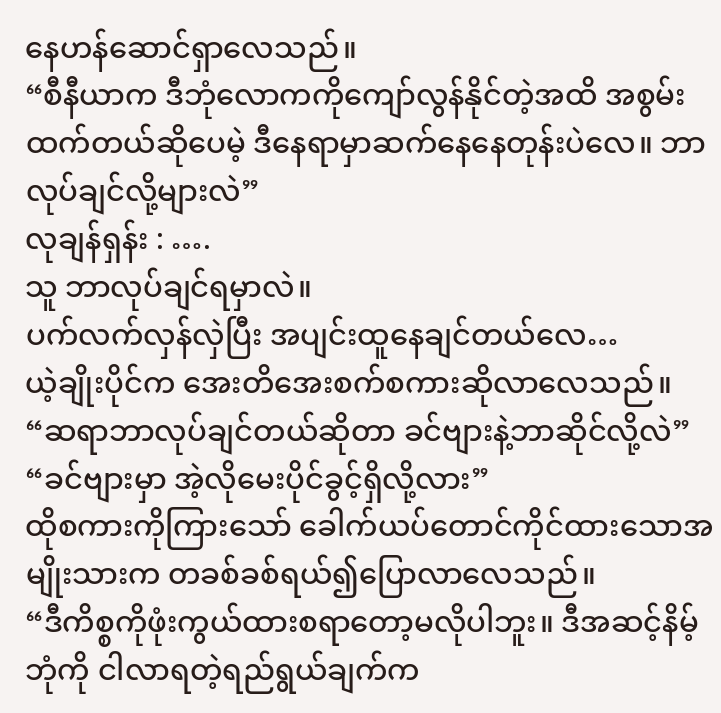နေဟန်ဆောင်ရှာလေသည်။
“စီနီယာက ဒီဘုံလောကကိုကျော်လွန်နိုင်တဲ့အထိ အစွမ်းထက်တယ်ဆိုပေမဲ့ ဒီနေရာမှာဆက်နေနေတုန်းပဲလေ။ ဘာလုပ်ချင်လို့များလဲ”
လုချန်ရှန်း : ….
သူ ဘာလုပ်ချင်ရမှာလဲ။
ပက်လက်လှန်လှဲပြီး အပျင်းထူနေချင်တယ်လေ…
ယဲ့ချိုးပိုင်က အေးတိအေးစက်စကားဆိုလာလေသည်။
“ဆရာဘာလုပ်ချင်တယ်ဆိုတာ ခင်ဗျားနဲ့ဘာဆိုင်လို့လဲ”
“ခင်ဗျားမှာ အဲ့လိုမေးပိုင်ခွင့်ရှိလို့လား”
ထိုစကားကိုကြားသော် ခေါက်ယပ်တောင်ကိုင်ထားသောအမျိုးသားက တခစ်ခစ်ရယ်၍ပြောလာလေသည်။
“ဒီကိစ္စကိုဖုံးကွယ်ထားစရာတော့မလိုပါဘူး။ ဒီအဆင့်နိမ့်ဘုံကို ငါလာရတဲ့ရည်ရွယ်ချက်က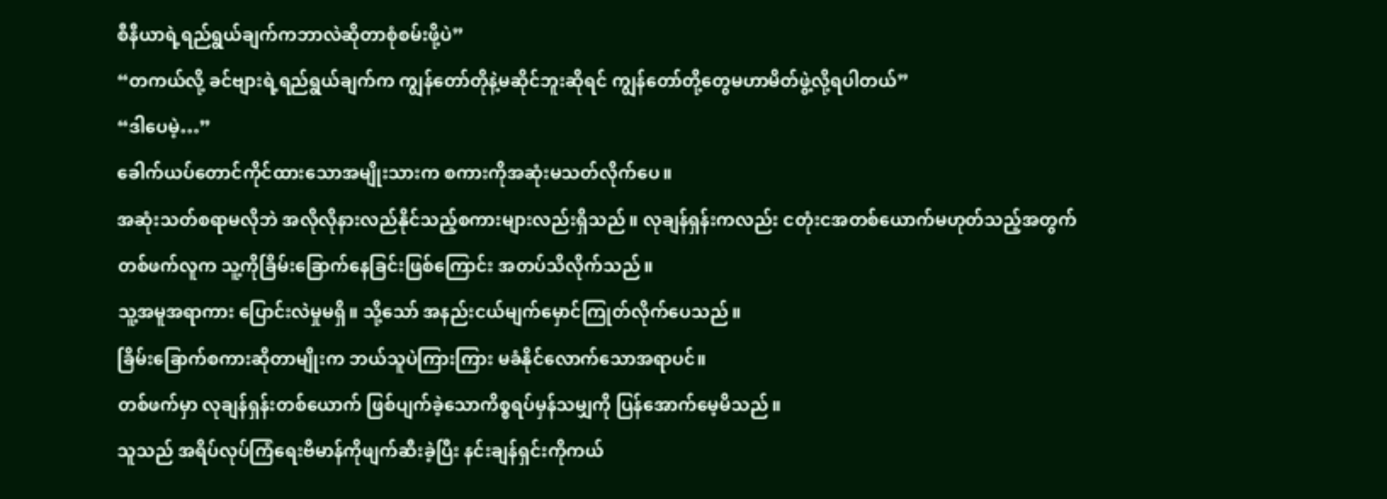စီနီယာရဲ့ရည်ရွယ်ချက်ကဘာလဲဆိုတာစုံစမ်းဖို့ပဲ”
“တကယ်လို့ ခင်ဗျားရဲ့ရည်ရွယ်ချက်က ကျွန်တော်တိုနဲ့မဆိုင်ဘူးဆိုရင် ကျွန်တော်တို့တွေမဟာမိတ်ဖွဲ့လို့ရပါတယ်”
“ဒါပေမဲ့…”
ခေါက်ယပ်တောင်ကိုင်ထားသောအမျိုးသားက စကားကိုအဆုံးမသတ်လိုက်ပေ။
အဆုံးသတ်စရာမလိုဘဲ အလိုလိုနားလည်နိုင်သည့်စကားများလည်းရှိသည်။ လုချန်ရှန်းကလည်း ငတုံးငအတစ်ယောက်မဟုတ်သည့်အတွက် တစ်ဖက်လူက သူ့ကိုခြိမ်းခြောက်နေခြင်းဖြစ်ကြောင်း အတပ်သိလိုက်သည်။
သူ့အမူအရာကား ပြောင်းလဲမှုမရှိ။ သို့သော် အနည်းငယ်မျက်မှောင်ကြုတ်လိုက်ပေသည်။
ခြိမ်းခြောက်စကားဆိုတာမျိုးက ဘယ်သူပဲကြားကြား မခံနိုင်လောက်သောအရာပင်။
တစ်ဖက်မှာ လုချန်ရှန်းတစ်ယောက် ဖြစ်ပျက်ခဲ့သောကိစ္စရပ်မှန်သမျှကို ပြန်အောက်မေ့မိသည်။
သူသည် အရိပ်လုပ်ကြံရေးဗိမာန်ကိုဖျက်ဆီးခဲ့ပြီး နင်းချန်ရှင်းကိုကယ်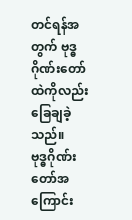တင်ရန်အတွက် ဗုဒ္ဓဂိုဏ်းတော်ထဲကိုလည်း ခြေချခဲ့သည်။
ဗုဒ္ဓဂိုဏ်းတော်အကြောင်း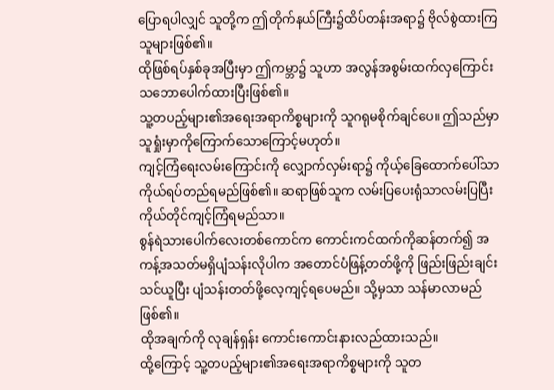ပြောရပါလျှင် သူတို့က ဤတိုက်နယ်ကြီး၌ထိပ်တန်းအရာ၌ ဗိုလ်စွဲထားကြသူများဖြစ်၏။
ထိုဖြစ်ရပ်နှစ်ခုအပြီးမှာ ဤကမ္ဘာ၌ သူဟာ အလွန်အစွမ်းထက်လှကြောင်း သဘောပေါက်ထားပြီးဖြစ်၏။
သူ့တပည့်များ၏အရေးအရာကိစ္စများကို သူဂရုမစိုက်ချင်ပေ။ ဤသည်မှာ သူရှုံးမှာကိုကြောက်သောကြောင့်မဟုတ်။
ကျင့်ကြံရေးလမ်းကြောင်းကို လျှောက်လှမ်းရာ၌ ကိုယ့်ခြေထောက်ပေါ်သာ ကိုယ်ရပ်တည်ရမည်ဖြစ်၏။ ဆရာဖြစ်သူက လမ်းပြပေးရုံသာလမ်းပြပြီး ကိုယ်တိုင်ကျင့်ကြံရမည်သာ။
စွန်ရဲသားပေါက်လေးတစ်ကောင်က ကောင်းကင်ထက်ကိုဆန်တက်၍ အကန့်အသတ်မရှိပျံသန်းလိုပါက အတောင်ပံဖြန့်တတ်ဖို့ကို ဖြည်းဖြည်းချင်းသင်ယူပြီး ပျံသန်းတတ်ဖို့လေ့ကျင့်ရပေမည်။ သို့မှသာ သန်မာလာမည်ဖြစ်၏။
ထိုအချက်ကို လုချန်ရှန်း ကောင်းကောင်းနားလည်ထားသည်။
ထို့ကြောင့် သူ့တပည့်များ၏အရေးအရာကိစ္စများကို သူတ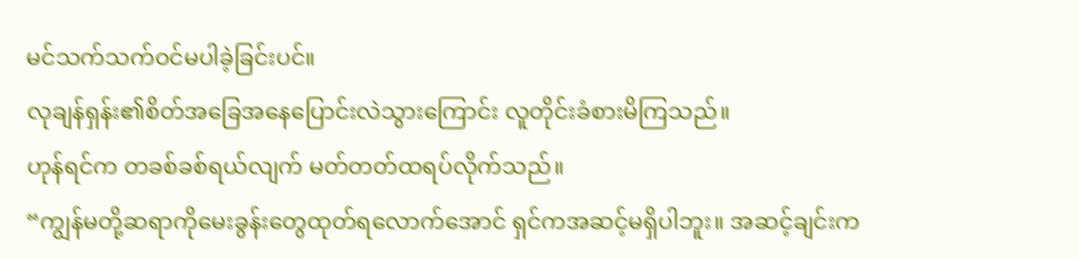မင်သက်သက်ဝင်မပါခဲ့ခြင်းပင်။
လုချန်ရှန်း၏စိတ်အခြေအနေပြောင်းလဲသွားကြောင်း လူတိုင်းခံစားမိကြသည်။
ဟုန်ရင်က တခစ်ခစ်ရယ်လျက် မတ်တတ်ထရပ်လိုက်သည်။
“ကျွန်မတို့ဆရာကိုမေးခွန်းတွေထုတ်ရလောက်အောင် ရှင်ကအဆင့်မရှိပါဘူး။ အဆင့်ချင်းက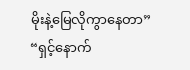မိုးနဲ့မြေလိုကွာနေတာ”
“ရှင့်နောက်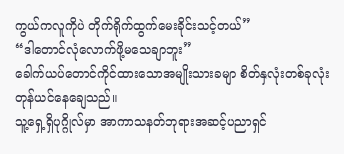ကွယ်ကလူကိုပဲ တိုက်ရိုက်ထွက်မေးခိုင်းသင့်တယ်”
“ဒါတောင်လုံလောက်ဖို့မသေချာဘူး”
ခေါက်ယပ်တောင်ကိုင်ထားသောအမျိုးသားခမျာ စိတ်နှလုံးတစ်ခုလုံးတုန်ယင်နေချေသည်။
သူ့ရှေ့ရှိပုဂ္ဂိုလ်မှာ အာကာသနတ်ဘုရားအဆင့်ပညာရှင်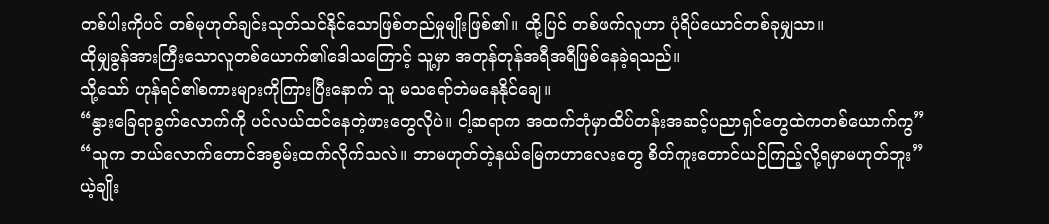တစ်ပါးကိုပင် တစ်မုဟုတ်ချင်းသုတ်သင်နိုင်သောဖြစ်တည်မှုမျိုးဖြစ်၏။ ထို့ပြင် တစ်ဖက်လူဟာ ပုံရိပ်ယောင်တစ်ခုမျှသာ။
ထိုမျှခွန်အားကြီးသောလူတစ်ယောက်၏ဒေါသကြောင့် သူ့မှာ အတုန်တုန်အရီအရီဖြစ်နေခဲ့ရသည်။
သို့သော် ဟုန်ရင်၏စကားများကိုကြားပြီးနောက် သူ မသရော်ဘဲမနေနိုင်ချေ။
“နွားခြေရာခွက်လောက်ကို ပင်လယ်ထင်နေတဲ့ဖားတွေလိုပဲ။ ငါ့ဆရာက အထက်ဘုံမှာထိပ်တန်းအဆင့်ပညာရှင်တွေထဲကတစ်ယောက်ကွ”
“သူက ဘယ်လောက်တောင်အစွမ်းထက်လိုက်သလဲ။ ဘာမဟုတ်တဲ့နယ်မြေကဟာလေးတွေ စိတ်ကူးတောင်ယဉ်ကြည့်လို့ရမှာမဟုတ်ဘူး”
ယဲ့ချိုး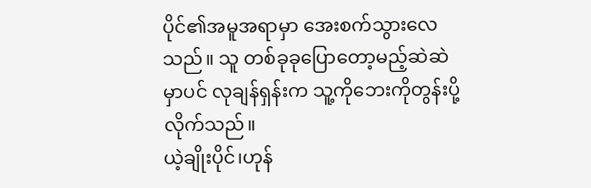ပိုင်၏အမူအရာမှာ အေးစက်သွားလေသည်။ သူ တစ်ခုခုပြောတော့မည့်ဆဲဆဲမှာပင် လုချန်ရှန်းက သူ့ကိုဘေးကိုတွန်းပို့လိုက်သည်။
ယဲ့ချိုးပိုင်၊ဟုန်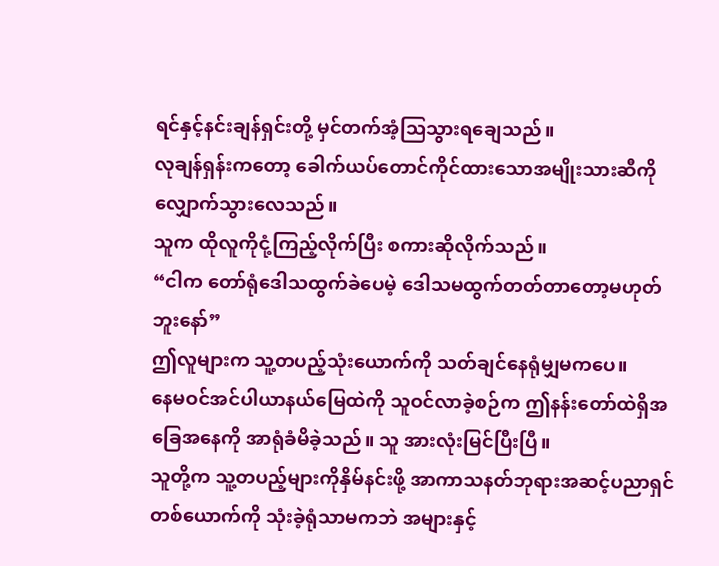ရင်နှင့်နင်းချန်ရှင်းတို့ မှင်တက်အံ့သြသွားရချေသည်။
လုချန်ရှန်းကတော့ ခေါက်ယပ်တောင်ကိုင်ထားသောအမျိုးသားဆီကို လျှောက်သွားလေသည်။
သူက ထိုလူကိုငုံ့ကြည့်လိုက်ပြီး စကားဆိုလိုက်သည်။
“ငါက တော်ရုံဒေါသထွက်ခဲပေမဲ့ ဒေါသမထွက်တတ်တာတော့မဟုတ်ဘူးနော်”
ဤလူများက သူ့တပည့်သုံးယောက်ကို သတ်ချင်နေရုံမျှမကပေ။
နေမဝင်အင်ပါယာနယ်မြေထဲကို သူဝင်လာခဲ့စဉ်က ဤနန်းတော်ထဲရှိအခြေအနေကို အာရုံခံမိခဲ့သည်။ သူ အားလုံးမြင်ပြီးပြီ။
သူတို့က သူ့တပည့်များကိုနှိမ်နင်းဖို့ အာကာသနတ်ဘုရားအဆင့်ပညာရှင်တစ်ယောက်ကို သုံးခဲ့ရုံသာမကဘဲ အများနှင့်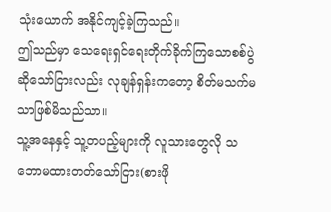သုံးယောက် အနိုင်ကျင့်ခဲ့ကြသည်။
ဤသည်မှာ သေရေးရှင်ရေးတိုက်ခိုက်ကြသောစစ်ပွဲဆိုသော်ငြားလည်း လုချန်ရှန်းကတော့ စိတ်မသက်မသာဖြစ်မိသည်သာ။
သူ့အနေနှင့် သူ့တပည့်များကို လူသားတွေလို သဘောမထားတတ်သော်ငြား(စားဖို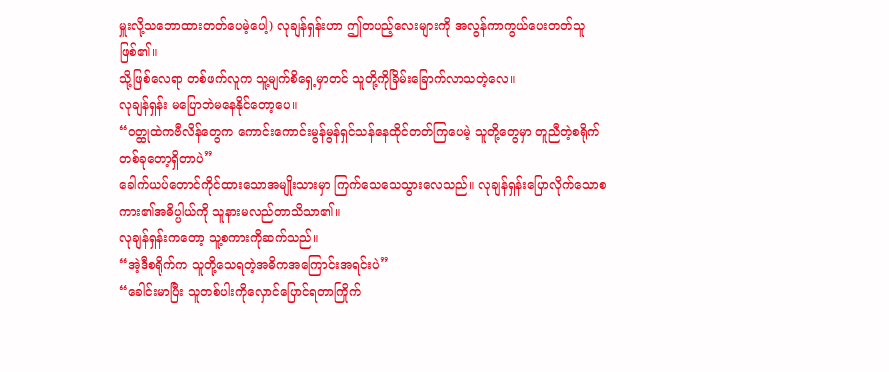မှူးလို့သဘောထားတတ်ပေမဲ့ပေါ့) လုချန်ရှန်းဟာ ဤတပည့်လေးများကို အလွန်ကာကွယ်ပေးတတ်သူဖြစ်၏။
သို့ဖြစ်လေရာ တစ်ဖက်လူက သူ့မျက်စိရှေ့မှာတင် သူတို့ကိုခြိမ်းခြောက်လာသတဲ့လေ။
လုချန်ရှန်း မပြောဘဲမနေနိုင်တော့ပေ။
“ဝတ္ထုထဲကဗီလိန်တွေက ကောင်းကောင်းမွန်မွန်ရှင်သန်နေထိုင်တတ်ကြပေမဲ့ သူတို့တွေမှာ တူညီတဲ့စရိုက်တစ်ခုတော့ရှိတာပဲ”
ခေါက်ယပ်တောင်ကိုင်ထားသောအမျိုးသားမှာ ကြက်သေသေသွားလေသည်။ လုချန်ရှန်းပြောလိုက်သောစကား၏အဓိပ္ပါယ်ကို သူနားမလည်တာသိသာ၏။
လုချန်ရှန်းကတော့ သူ့စကားကိုဆက်သည်။
“အဲ့ဒီစရိုက်က သူတို့သေရတဲ့အဓိကအကြောင်းအရင်းပဲ”
“ခေါင်းမာပြီး သူတစ်ပါးကိုလှောင်ပြောင်ရတာကြိုက်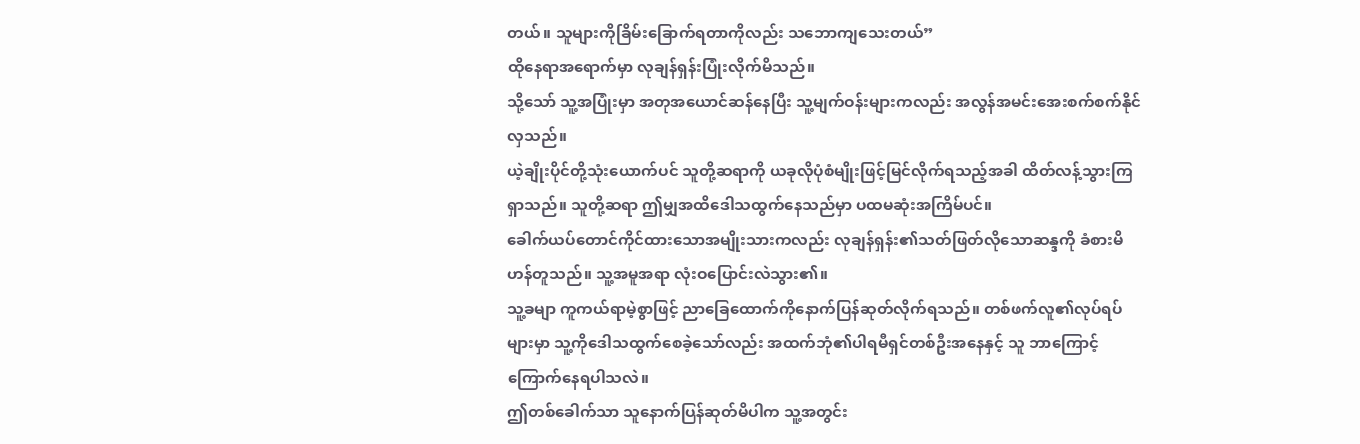တယ်။ သူများကိုခြိမ်းခြောက်ရတာကိုလည်း သဘောကျသေးတယ်”
ထိုနေရာအရောက်မှာ လုချန်ရှန်းပြုံးလိုက်မိသည်။
သို့သော် သူ့အပြုံးမှာ အတုအယောင်ဆန်နေပြီး သူ့မျက်ဝန်းများကလည်း အလွန်အမင်းအေးစက်စက်နိုင်လှသည်။
ယဲ့ချိုးပိုင်တို့သုံးယောက်ပင် သူတို့ဆရာကို ယခုလိုပုံစံမျိုးဖြင့်မြင်လိုက်ရသည့်အခါ ထိတ်လန့်သွားကြရှာသည်။ သူတို့ဆရာ ဤမျှအထိဒေါသထွက်နေသည်မှာ ပထမဆုံးအကြိမ်ပင်။
ခေါက်ယပ်တောင်ကိုင်ထားသောအမျိုးသားကလည်း လုချန်ရှန်း၏သတ်ဖြတ်လိုသောဆန္ဒကို ခံစားမိဟန်တူသည်။ သူ့အမူအရာ လုံးဝပြောင်းလဲသွား၏။
သူ့ခမျာ ကူကယ်ရာမဲ့စွာဖြင့် ညာခြေထောက်ကိုနောက်ပြန်ဆုတ်လိုက်ရသည်။ တစ်ဖက်လူ၏လုပ်ရပ်များမှာ သူ့ကိုဒေါသထွက်စေခဲ့သော်လည်း အထက်ဘုံ၏ပါရမီရှင်တစ်ဦးအနေနှင့် သူ ဘာကြောင့်ကြောက်နေရပါသလဲ။
ဤတစ်ခေါက်သာ သူနောက်ပြန်ဆုတ်မိပါက သူ့အတွင်း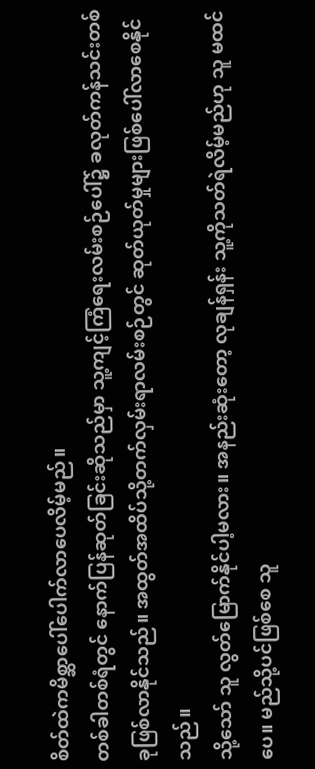စိတ်ထဲကမိစ္ဆာပေါ်ပေါက်လာပေလိမ့်မည်။
တစ်ခါတစ်ရံတွင် နောက်ပြန်ဆုတ်ခြင်းဆိုသည်မှာ သူ့ကျင့်ကြံရေးလမ်းစဉ်ပေါ်၌ ခလုတ်ကန်သင်းတစ်ခုဖြစ်လာနိုင်သည်။ အထွတ်အထိပ်သို့တက်လှမ်းရာလမ်းစဉ်တွင် ဆုတ်ယုတ်မှုများဖြစ်ပေါ်လာစေနိုင်သည်။
သို့သော် သူ လွတ်မြောက်နိုင်ပါ့မလား။ အနည်းဆုံးတော့ လုချန်ရှန်း သူ့ကိုသတ်ရဲလိမ့်မည်ဟု သူ မထင်ပေ။ မည်သို့ပင်ဖြစ်စေ သူ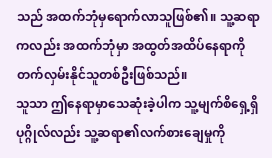သည် အထက်ဘုံမှရောက်လာသူဖြစ်၏။ သူ့ဆရာကလည်း အထက်ဘုံမှာ အထွတ်အထိပ်နေရာကိုတက်လှမ်းနိုင်သူတစ်ဦးဖြစ်သည်။
သူသာ ဤနေရာမှာသေဆုံးခဲ့ပါက သူ့မျက်စိရှေ့ရှိပုဂ္ဂိုလ်လည်း သူ့ဆရာ၏လက်စားချေမှုကို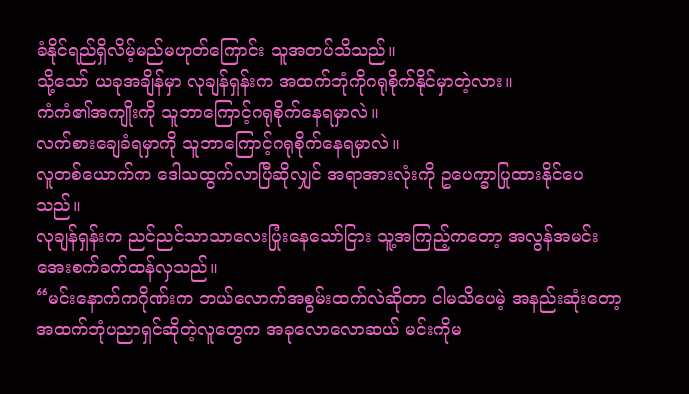ခံနိုင်ရည်ရှိလိမ့်မည်မဟုတ်ကြောင်း သူအတပ်သိသည်။
သို့သော် ယခုအချိန်မှာ လုချန်ရှန်းက အထက်ဘုံကိုဂရုစိုက်နိုင်မှာတဲ့လား။
ကံကံ၏အကျိုးကို သူဘာကြောင့်ဂရုစိုက်နေရမှာလဲ။
လက်စားချေခံရမှာကို သူဘာကြောင့်ဂရုစိုက်နေရမှာလဲ။
လူတစ်ယောက်က ဒေါသထွက်လာပြီဆိုလျှင် အရာအားလုံးကို ဥပေက္ခာပြုထားနိုင်ပေသည်။
လုချန်ရှန်းက ညင်ညင်သာသာလေးပြုံးနေသော်ငြား သူ့အကြည့်ကတော့ အလွန်အမင်းအေးစက်ခက်ထန်လှသည်။
“မင်းနောက်ကဂိုဏ်းက ဘယ်လောက်အစွမ်းထက်လဲဆိုတာ ငါမသိပေမဲ့ အနည်းဆုံးတော့ အထက်ဘုံပညာရှင်ဆိုတဲ့လူတွေက အခုလောလောဆယ် မင်းကိုမ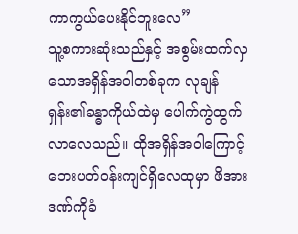ကာကွယ်ပေးနိုင်ဘူးလေ”
သူ့စကားဆုံးသည်နှင့် အစွမ်းထက်လှသောအရှိန်အဝါတစ်ခုက လုချန်ရှန်း၏ခန္ဓာကိုယ်ထဲမှ ပေါက်ကွဲထွက်လာလေသည်။ ထိုအရှိန်အဝါကြောင့် ဘေးပတ်ဝန်းကျင်ရှိလေထုမှာ ဖိအားဒဏ်ကိုခံ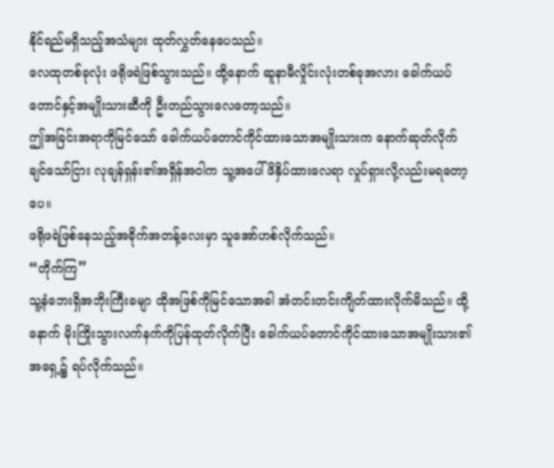နိုင်ရည်မရှိသည့်အသံများ ထုတ်လွှတ်နေပေသည်။
လေထုတစ်ခုလုံး ဖရိုဖရဲဖြစ်သွားသည်။ ထို့နောက် ဆူနာမီလှိုင်းလုံးတစ်ခုအလား ခေါက်ယပ်တောင်နှင့်အမျိုးသားဆီကို ဦးတည်သွားလေတော့သည်။
ဤအခြင်းအရာကိုမြင်သော် ခေါက်ယပ်တောင်ကိုင်ထားသောအမျိုးသားက နောက်ဆုတ်လိုက်ချင်သော်ငြား လုချန်ရှန်း၏အရှိန်အဝါက သူ့အပေါ်ဖိနှိပ်ထားလေရာ လှုပ်ရှားလို့လည်းမရတော့ပေ။
ဖရိုဖရဲဖြစ်နေသည့်အခိုက်အတန့်လေးမှာ သူအော်ဟစ်လိုက်သည်။
“တိုက်ကြ”
သူ့နံဘေးရှိအဘိုးကြီးခမျာ ထိုအဖြစ်ကိုမြင်သောအခါ အံတင်းတင်းကျိတ်ထားလိုက်မိသည်။ ထို့နောက် မိုးကြိုးသွားလက်နက်ကိုပြန်ထုတ်လိုက်ပြီး ခေါက်ယပ်တောင်ကိုင်ထားသောအမျိုးသား၏အရှေ့၌ ရပ်လိုက်သည်။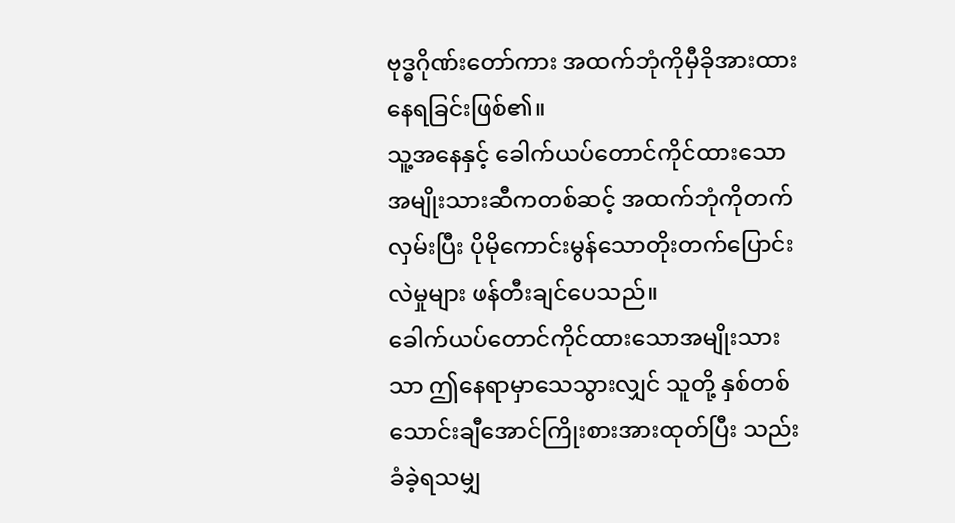ဗုဒ္ဓဂိုဏ်းတော်ကား အထက်ဘုံကိုမှီခိုအားထားနေရခြင်းဖြစ်၏။
သူ့အနေနှင့် ခေါက်ယပ်တောင်ကိုင်ထားသောအမျိုးသားဆီကတစ်ဆင့် အထက်ဘုံကိုတက်လှမ်းပြီး ပိုမိုကောင်းမွန်သောတိုးတက်ပြောင်းလဲမှုများ ဖန်တီးချင်ပေသည်။
ခေါက်ယပ်တောင်ကိုင်ထားသောအမျိုးသားသာ ဤနေရာမှာသေသွားလျှင် သူတို့ နှစ်တစ်သောင်းချီအောင်ကြိုးစားအားထုတ်ပြီး သည်းခံခဲ့ရသမျှ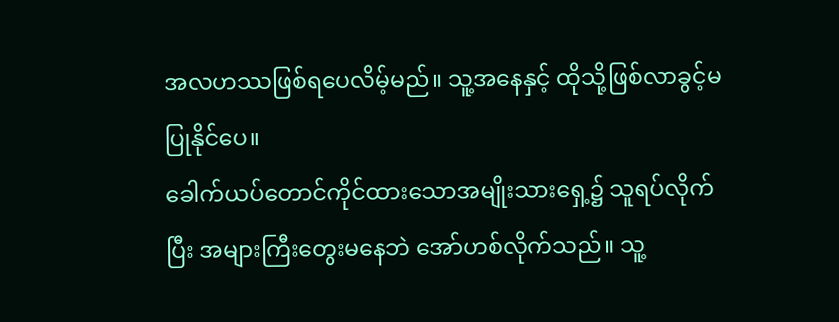အလဟဿဖြစ်ရပေလိမ့်မည်။ သူ့အနေနှင့် ထိုသို့ဖြစ်လာခွင့်မပြုနိုင်ပေ။
ခေါက်ယပ်တောင်ကိုင်ထားသောအမျိုးသားရှေ့၌ သူရပ်လိုက်ပြီး အများကြီးတွေးမနေဘဲ အော်ဟစ်လိုက်သည်။ သူ့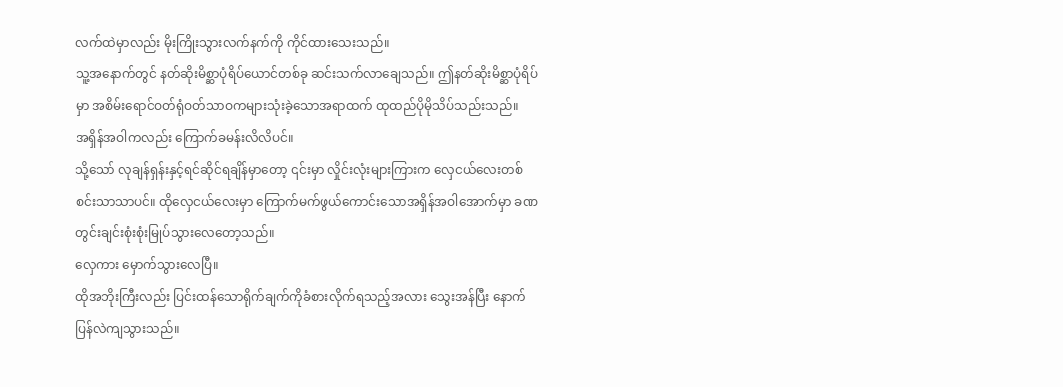လက်ထဲမှာလည်း မိုးကြိုးသွားလက်နက်ကို ကိုင်ထားသေးသည်။
သူ့အနောက်တွင် နတ်ဆိုးမိစ္ဆာပုံရိပ်ယောင်တစ်ခု ဆင်းသက်လာချေသည်။ ဤနတ်ဆိုးမိစ္ဆာပုံရိပ်မှာ အစိမ်းရောင်ဝတ်ရုံဝတ်သာဝကများသုံးခဲ့သောအရာထက် ထုထည်ပိုမိုသိပ်သည်းသည်။
အရှိန်အဝါကလည်း ကြောက်ခမန်းလိလိပင်။
သို့သော် လုချန်ရှန်းနှင့်ရင်ဆိုင်ရချိန်မှာတော့ ၎င်းမှာ လှိုင်းလုံးများကြားက လှေငယ်လေးတစ်စင်းသာသာပင်။ ထိုလှေငယ်လေးမှာ ကြောက်မက်ဖွယ်ကောင်းသောအရှိန်အဝါအောက်မှာ ခဏတွင်းချင်းစုံးစုံးမြုပ်သွားလေတော့သည်။
လှေကား မှောက်သွားလေပြီ။
ထိုအဘိုးကြီးလည်း ပြင်းထန်သောရိုက်ချက်ကိုခံစားလိုက်ရသည့်အလား သွေးအန်ပြီး နောက်ပြန်လဲကျသွားသည်။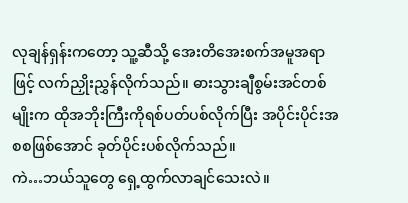လုချန်ရှန်းကတော့ သူ့ဆီသို့ အေးတိအေးစက်အမူအရာဖြင့် လက်ညှိုးညွှန်လိုက်သည်။ ဓားသွားချီစွမ်းအင်တစ်မျိုးက ထိုအဘိုးကြီးကိုရစ်ပတ်ပစ်လိုက်ပြီး အပိုင်းပိုင်းအစစဖြစ်အောင် ခုတ်ပိုင်းပစ်လိုက်သည်။
ကဲ…ဘယ်သူတွေ ရှေ့ထွက်လာချင်သေးလဲ။